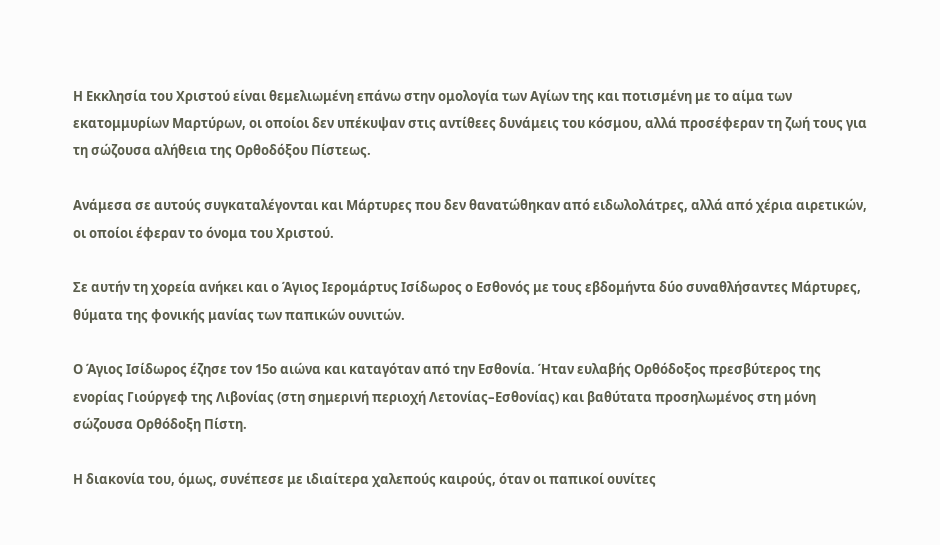Η Εκκλησία του Χριστού είναι θεμελιωμένη επάνω στην ομολογία των Αγίων της και ποτισμένη με το αίμα των εκατομμυρίων Μαρτύρων, οι οποίοι δεν υπέκυψαν στις αντίθεες δυνάμεις του κόσμου, αλλά προσέφεραν τη ζωή τους για τη σώζουσα αλήθεια της Ορθοδόξου Πίστεως.

Ανάμεσα σε αυτούς συγκαταλέγονται και Μάρτυρες που δεν θανατώθηκαν από ειδωλολάτρες, αλλά από χέρια αιρετικών, οι οποίοι έφεραν το όνομα του Χριστού.

Σε αυτήν τη χορεία ανήκει και ο Άγιος Ιερομάρτυς Ισίδωρος ο Εσθονός με τους εβδομήντα δύο συναθλήσαντες Μάρτυρες, θύματα της φονικής μανίας των παπικών ουνιτών.

Ο Άγιος Ισίδωρος έζησε τον 15ο αιώνα και καταγόταν από την Εσθονία. Ήταν ευλαβής Ορθόδοξος πρεσβύτερος της ενορίας Γιούργεφ της Λιβονίας (στη σημερινή περιοχή Λετονίας–Εσθονίας) και βαθύτατα προσηλωμένος στη μόνη σώζουσα Ορθόδοξη Πίστη.

Η διακονία του, όμως, συνέπεσε με ιδιαίτερα χαλεπούς καιρούς, όταν οι παπικοί ουνίτες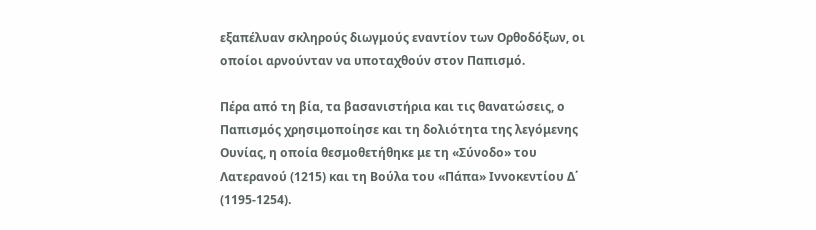εξαπέλυαν σκληρούς διωγμούς εναντίον των Ορθοδόξων, οι οποίοι αρνούνταν να υποταχθούν στον Παπισμό.

Πέρα από τη βία, τα βασανιστήρια και τις θανατώσεις, ο Παπισμός χρησιμοποίησε και τη δολιότητα της λεγόμενης Ουνίας, η οποία θεσμοθετήθηκε με τη «Σύνοδο» του Λατερανού (1215) και τη Βούλα του «Πάπα» Ιννοκεντίου Δ΄ (1195-1254).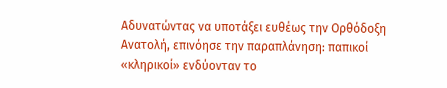Αδυνατώντας να υποτάξει ευθέως την Ορθόδοξη Ανατολή, επινόησε την παραπλάνηση: παπικοί «κληρικοί» ενδύονταν το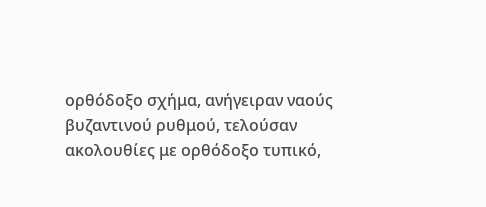ορθόδοξο σχήμα, ανήγειραν ναούς βυζαντινού ρυθμού, τελούσαν ακολουθίες με ορθόδοξο τυπικό,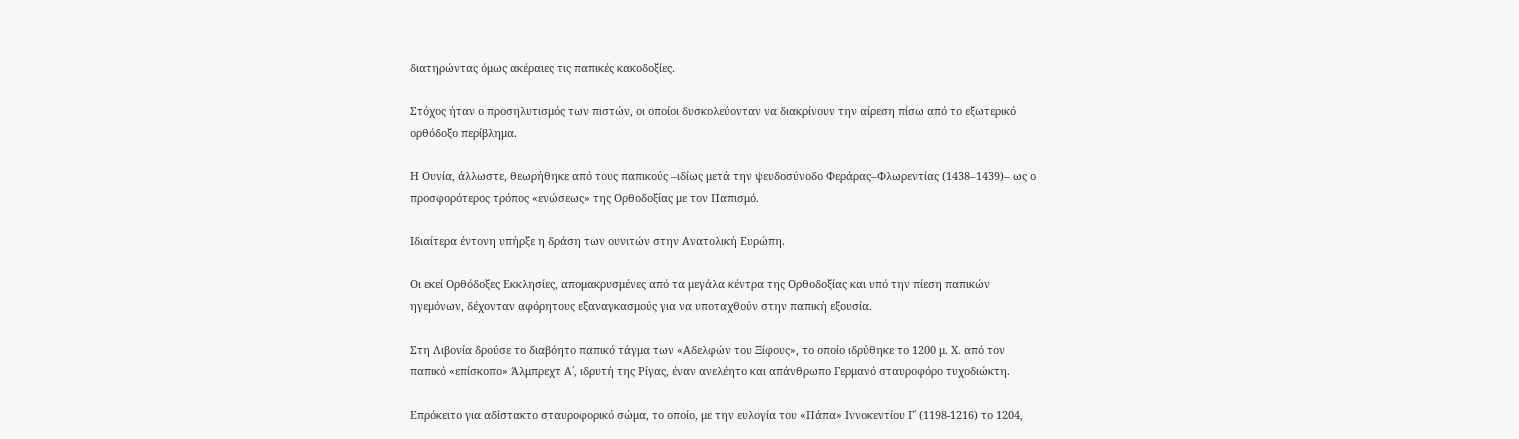διατηρώντας όμως ακέραιες τις παπικές κακοδοξίες.

Στόχος ήταν ο προσηλυτισμός των πιστών, οι οποίοι δυσκολεύονταν να διακρίνουν την αίρεση πίσω από το εξωτερικό ορθόδοξο περίβλημα.

Η Ουνία, άλλωστε, θεωρήθηκε από τους παπικούς –ιδίως μετά την ψευδοσύνοδο Φεράρας–Φλωρεντίας (1438–1439)– ως ο προσφορότερος τρόπος «ενώσεως» της Ορθοδοξίας με τον Παπισμό.

Ιδιαίτερα έντονη υπήρξε η δράση των ουνιτών στην Ανατολική Ευρώπη.

Οι εκεί Ορθόδοξες Εκκλησίες, απομακρυσμένες από τα μεγάλα κέντρα της Ορθοδοξίας και υπό την πίεση παπικών ηγεμόνων, δέχονταν αφόρητους εξαναγκασμούς για να υποταχθούν στην παπική εξουσία.

Στη Λιβονία δρούσε το διαβόητο παπικό τάγμα των «Αδελφών του Ξίφους», το οποίο ιδρύθηκε το 1200 μ. Χ. από τον παπικό «επίσκοπο» Άλμπρεχτ Α΄, ιδρυτή της Ρίγας, έναν ανελέητο και απάνθρωπο Γερμανό σταυροφόρο τυχοδιώκτη.

Επρόκειτο για αδίστακτο σταυροφορικό σώμα, το οποίο, με την ευλογία του «Πάπα» Ιννοκεντίου Γ΄ (1198-1216) το 1204,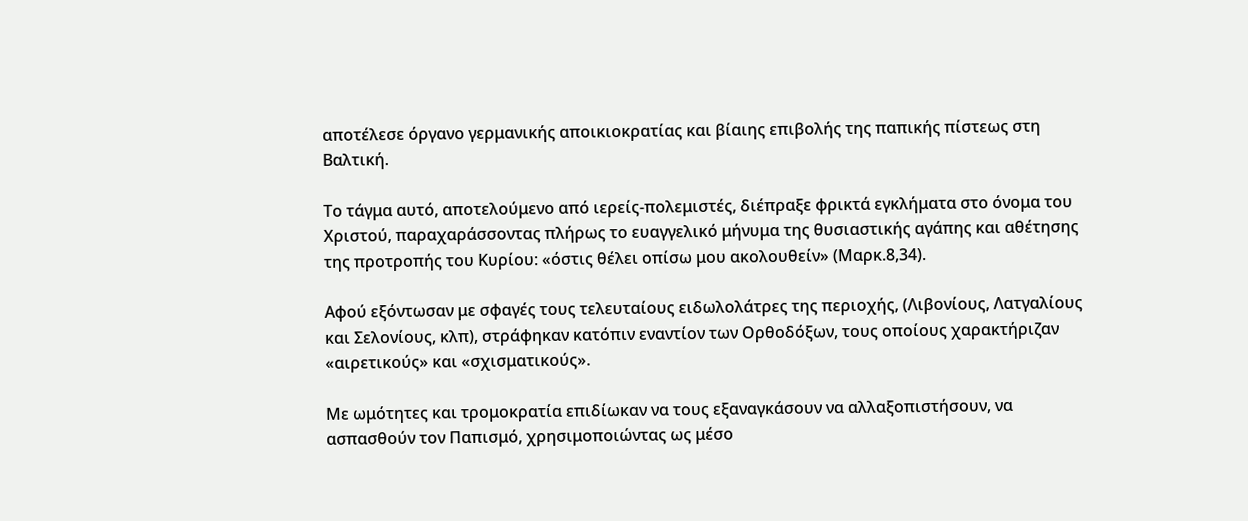αποτέλεσε όργανο γερμανικής αποικιοκρατίας και βίαιης επιβολής της παπικής πίστεως στη Βαλτική.

Το τάγμα αυτό, αποτελούμενο από ιερείς-πολεμιστές, διέπραξε φρικτά εγκλήματα στο όνομα του Χριστού, παραχαράσσοντας πλήρως το ευαγγελικό μήνυμα της θυσιαστικής αγάπης και αθέτησης της προτροπής του Κυρίου: «όστις θέλει οπίσω μου ακολουθείν» (Μαρκ.8,34).

Αφού εξόντωσαν με σφαγές τους τελευταίους ειδωλολάτρες της περιοχής, (Λιβονίους, Λατγαλίους και Σελονίους, κλπ), στράφηκαν κατόπιν εναντίον των Ορθοδόξων, τους οποίους χαρακτήριζαν «αιρετικούς» και «σχισματικούς».

Με ωμότητες και τρομοκρατία επιδίωκαν να τους εξαναγκάσουν να αλλαξοπιστήσουν, να ασπασθούν τον Παπισμό, χρησιμοποιώντας ως μέσο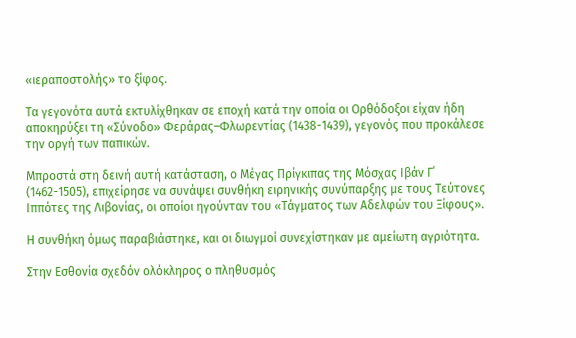«ιεραποστολής» το ξίφος.

Τα γεγονότα αυτά εκτυλίχθηκαν σε εποχή κατά την οποία οι Ορθόδοξοι είχαν ήδη αποκηρύξει τη «Σύνοδο» Φεράρας–Φλωρεντίας (1438-1439), γεγονός που προκάλεσε την οργή των παπικών.

Μπροστά στη δεινή αυτή κατάσταση, ο Μέγας Πρίγκιπας της Μόσχας Ιβάν Γ΄ (1462-1505), επιχείρησε να συνάψει συνθήκη ειρηνικής συνύπαρξης με τους Τεύτονες Ιππότες της Λιβονίας, οι οποίοι ηγούνταν του «Τάγματος των Αδελφών του Ξίφους».

Η συνθήκη όμως παραβιάστηκε, και οι διωγμοί συνεχίστηκαν με αμείωτη αγριότητα.

Στην Εσθονία σχεδόν ολόκληρος ο πληθυσμός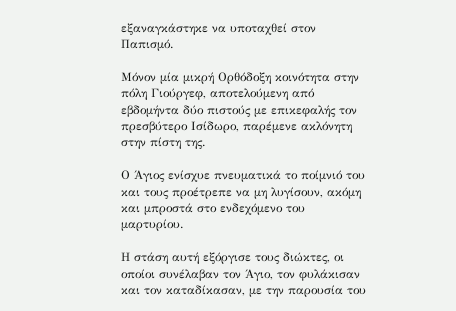εξαναγκάστηκε να υποταχθεί στον Παπισμό.

Μόνον μία μικρή Ορθόδοξη κοινότητα στην πόλη Γιούργεφ, αποτελούμενη από εβδομήντα δύο πιστούς με επικεφαλής τον πρεσβύτερο Ισίδωρο, παρέμενε ακλόνητη στην πίστη της.

Ο Άγιος ενίσχυε πνευματικά το ποίμνιό του και τους προέτρεπε να μη λυγίσουν, ακόμη και μπροστά στο ενδεχόμενο του μαρτυρίου.

Η στάση αυτή εξόργισε τους διώκτες, οι οποίοι συνέλαβαν τον Άγιο, τον φυλάκισαν και τον καταδίκασαν, με την παρουσία του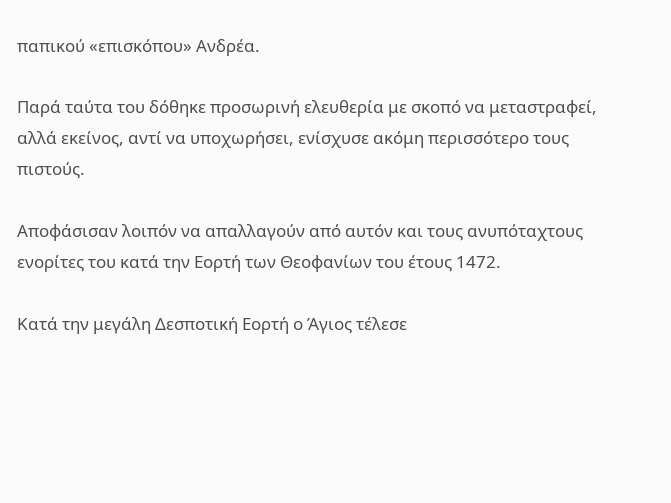παπικού «επισκόπου» Ανδρέα.

Παρά ταύτα του δόθηκε προσωρινή ελευθερία με σκοπό να μεταστραφεί, αλλά εκείνος, αντί να υποχωρήσει, ενίσχυσε ακόμη περισσότερο τους πιστούς.

Αποφάσισαν λοιπόν να απαλλαγούν από αυτόν και τους ανυπόταχτους ενορίτες του κατά την Εορτή των Θεοφανίων του έτους 1472.

Κατά την μεγάλη Δεσποτική Εορτή ο Άγιος τέλεσε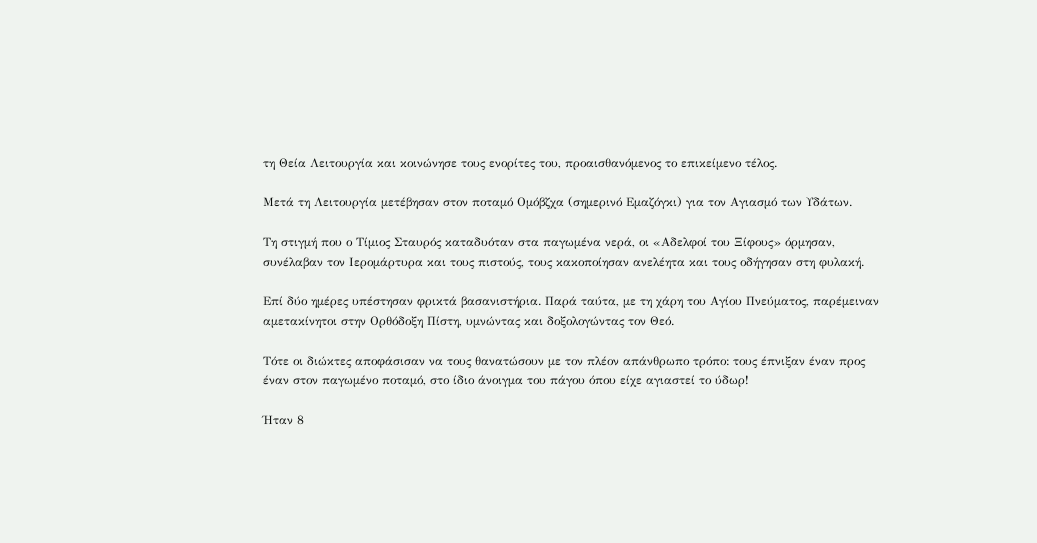τη Θεία Λειτουργία και κοινώνησε τους ενορίτες του, προαισθανόμενος το επικείμενο τέλος.

Μετά τη Λειτουργία μετέβησαν στον ποταμό Ομόβζχα (σημερινό Εμαζόγκι) για τον Αγιασμό των Υδάτων.

Τη στιγμή που ο Τίμιος Σταυρός καταδυόταν στα παγωμένα νερά, οι «Αδελφοί του Ξίφους» όρμησαν, συνέλαβαν τον Ιερομάρτυρα και τους πιστούς, τους κακοποίησαν ανελέητα και τους οδήγησαν στη φυλακή.

Επί δύο ημέρες υπέστησαν φρικτά βασανιστήρια. Παρά ταύτα, με τη χάρη του Αγίου Πνεύματος, παρέμειναν αμετακίνητοι στην Ορθόδοξη Πίστη, υμνώντας και δοξολογώντας τον Θεό.

Τότε οι διώκτες αποφάσισαν να τους θανατώσουν με τον πλέον απάνθρωπο τρόπο: τους έπνιξαν έναν προς έναν στον παγωμένο ποταμό, στο ίδιο άνοιγμα του πάγου όπου είχε αγιαστεί το ύδωρ!

Ήταν 8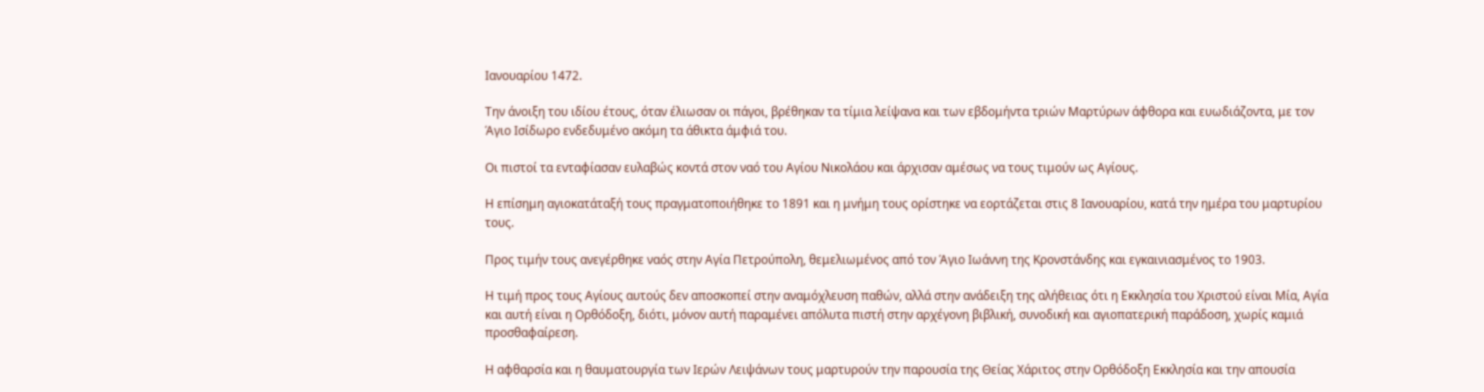Ιανουαρίου 1472.

Την άνοιξη του ιδίου έτους, όταν έλιωσαν οι πάγοι, βρέθηκαν τα τίμια λείψανα και των εβδομήντα τριών Μαρτύρων άφθορα και ευωδιάζοντα, με τον Άγιο Ισίδωρο ενδεδυμένο ακόμη τα άθικτα άμφιά του.

Οι πιστοί τα ενταφίασαν ευλαβώς κοντά στον ναό του Αγίου Νικολάου και άρχισαν αμέσως να τους τιμούν ως Αγίους.

Η επίσημη αγιοκατάταξή τους πραγματοποιήθηκε το 1891 και η μνήμη τους ορίστηκε να εορτάζεται στις 8 Ιανουαρίου, κατά την ημέρα του μαρτυρίου τους.

Προς τιμήν τους ανεγέρθηκε ναός στην Αγία Πετρούπολη, θεμελιωμένος από τον Άγιο Ιωάννη της Κρονστάνδης και εγκαινιασμένος το 1903.

Η τιμή προς τους Αγίους αυτούς δεν αποσκοπεί στην αναμόχλευση παθών, αλλά στην ανάδειξη της αλήθειας ότι η Εκκλησία του Χριστού είναι Μία, Αγία και αυτή είναι η Ορθόδοξη, διότι, μόνον αυτή παραμένει απόλυτα πιστή στην αρχέγονη βιβλική, συνοδική και αγιοπατερική παράδοση, χωρίς καμιά προσθαφαίρεση.

Η αφθαρσία και η θαυματουργία των Ιερών Λειψάνων τους μαρτυρούν την παρουσία της Θείας Χάριτος στην Ορθόδοξη Εκκλησία και την απουσία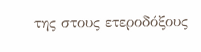της στους ετεροδόξους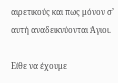αιρετικούς και πως μόνον σ’ αυτή αναδεικνύονται Άγιοι.

Είθε να έχουμε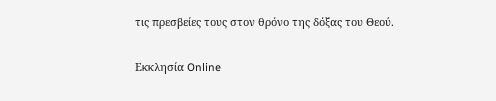τις πρεσβείες τους στον θρόνο της δόξας του Θεού.

Εκκλησία Online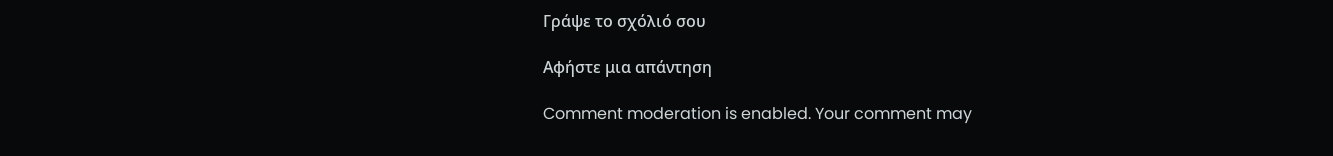Γράψε το σχόλιό σου

Αφήστε μια απάντηση

Comment moderation is enabled. Your comment may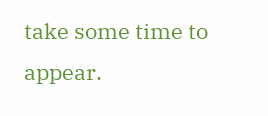take some time to appear.